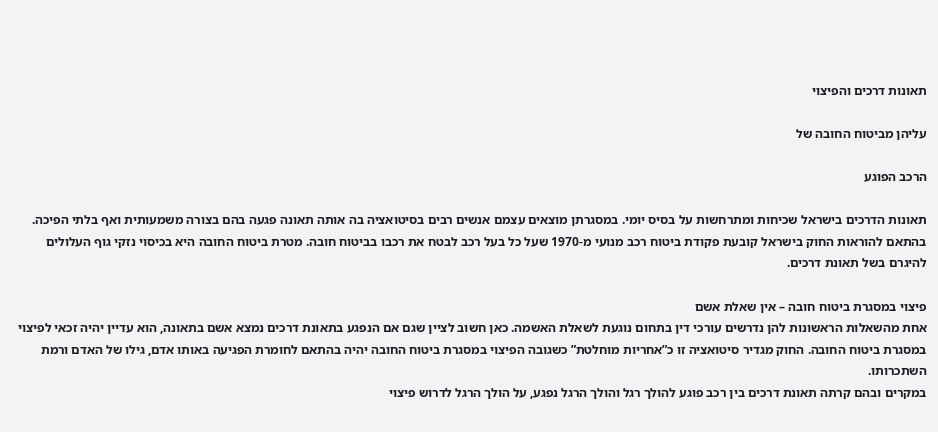תאונות דרכים והפיצוי

עליהן מביטוח החובה של

הרכב הפוגע

תאונות הדרכים בישראל שכיחות ומתרחשות על בסיס יומי. במסגרתן מוצאים עצמם אנשים רבים בסיטואציה בה אותה תאונה פגעה בהם בצורה משמעותית ואף בלתי הפיכה.
בהתאם להוראות החוק בישראל קובעת פקודת ביטוח רכב מנועי מ-1970 שעל כל בעל רכב לבטח את רכבו בביטוח חובה. מטרת ביטוח החובה היא בכיסוי נזקי גוף העלולים להיגרם בשל תאונת דרכים.

פיצוי במסגרת ביטוח חובה – אין שאלת אשם
אחת מהשאלות הראשונות להן נדרשים עורכי דין בתחום נוגעת לשאלת האשמה. כאן חשוב לציין שגם אם הנפגע בתאונת דרכים נמצא אשם בתאונה, הוא עדיין יהיה זכאי לפיצוי במסגרת ביטוח החובה. החוק מגדיר סיטואציה זו כ”אחריות מוחלטת” כשגובה הפיצוי במסגרת ביטוח החובה יהיה בהתאם לחומרת הפגיעה באותו אדם, גילו של האדם ורמת השתכרותו.
במקרים ובהם קרתה תאונת דרכים בין רכב פוגע להולך רגל והולך הרגל נפגע, על הולך הרגל לדרוש פיצוי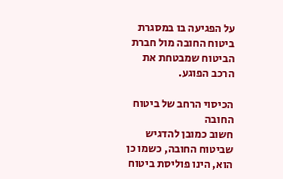על הפגיעה בו במסגרת ביטוח החובה מול חברת הביטוח שמבטחת את הרכב הפוגע.

הכיסוי הרחב של ביטוח החובה
חשוב כמובן להדגיש שביטוח החובה, כשמו כן הוא, הינו פוליסת ביטוח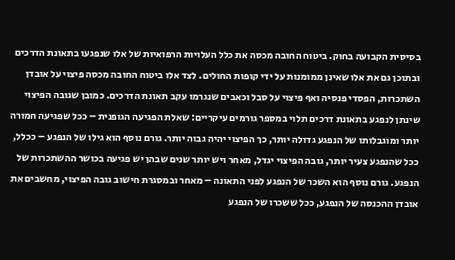בסיסית הקבועה בחוק. ביטוח החובה מכסה את כלל העלויות הרפואיות של אלו שנפגעו בתאונת הדרכים ובתוכן גם את אלו שאינן ממומנות על ידי קופות החולים. לצד אלו ביטוח החובה מכסה פיצוי על אובדן השתכרות, הפסדי פנסיה ואף פיצוי על סבל וכאבים שנגרמו עקב תאונת הדרכים. כמובן שגובה הפיצוי שינתן לנפגע בתאונת דרכים תלוי במספר גורמים עיקריים: שאלת הפגיעה הגופנית – ככל שפגיעה חמורה יותר ומוגבלותו של הנפגע גדולה יותר, כך הפיצוי יהיה גבוה יותר. גורם נוסף הוא גילו של הנפגע – ככלל, ככל שהנפגע צעיר יותר, גובה הפיצוי יגדל, מאחר ויש יותר שנים שבהן יש פגיעה בכושר ההשתכרות של הנפגע. גורם נוסף הוא השכר של הנפגע לפני התאונה – מאחר ובמסגרת חישוב גובה הפיצוי, מחשבים את אובדן ההכנסה של הנפגע, ככל ששכרו של הנפגע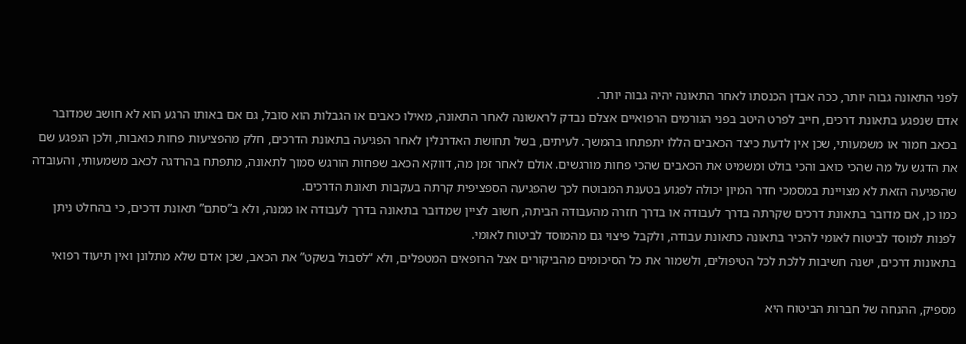לפני התאונה גבוה יותר, ככה אבדן הכנסתו לאחר התאונה יהיה גבוה יותר.
אדם שנפגע בתאונת דרכים, חייב לפרט היטב בפני הגורמים הרפואיים אצלם נבדק לראשונה לאחר התאונה, מאילו כאבים או הגבלות הוא סובל, גם אם באותו הרגע הוא לא חושב שמדובר בכאב חמור או משמעותי, שכן אין לדעת כיצד הכאבים הללו יתפתחו בהמשך. לעיתים, בשל תחושת האדרנלין לאחר הפגיעה בתאונת הדרכים, חלק מהפציעות פחות כואבות, ולכן הנפגע שם את הדגש על מה שהכי כואב והכי בולט ומשמיט את הכאבים שהכי פחות מורגשים. אולם לאחר זמן מה, דווקא הכאב שפחות הורגש סמוך לתאונה, מתפתח בהרדגה לכאב משמעותי, והעובדה שהפגיעה הזאת לא מצויינת במסמכי חדר המיון יכולה לפגוע בטענת המבוטח לכך שהפגיעה הספציפית קרתה בעקבות תאונת הדרכים.
כמו כן, אם מדובר בתאונת דרכים שקרתה בדרך לעבודה או בדרך חזרה מהעבודה הביתה, חשוב לציין שמדובר בתאונה בדרך לעבודה או ממנה, ולא ב”סתם” תאונת דרכים, כי בהחלט ניתן לפנות למוסד לביטוח לאומי להכיר בתאונה כתאונת עבודה, ולקבל פיצוי גם מהמוסד לביטוח לאומי.
בתאונות דרכים, ישנה חשיבות ללכת לכל הטיפולים, ולשמור את כל הסיכומים מהביקורים אצל הרופאים המטפלים, ולא “לסבול בשקט” את הכאב, שכן אדם שלא מתלונן ואין תיעוד רפואי

מספיק, ההנחה של חברות הביטוח היא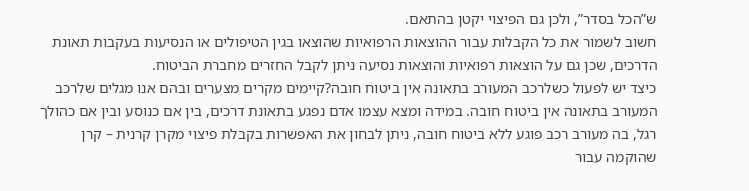ש”הכל בסדר”, ולכן גם הפיצוי יקטן בהתאם.
חשוב לשמור את כל הקבלות עבור ההוצאות הרפואיות שהוצאו בגין הטיפולים או הנסיעות בעקבות תאונת הדרכים, שכן גם על הוצאות רפואיות והוצאות נסיעה ניתן לקבל החזרים מחברת הביטוח.
כיצד יש לפעול כשלרכב המעורב בתאונה אין ביטוח חובה?קיימים מקרים מצערים ובהם אנו מגלים שלרכב המעורב בתאונה אין ביטוח חובה. במידה ומצא עצמו אדם נפגע בתאונת דרכים, בין אם כנוסע ובין אם כהולך רגל, בה מעורב רכב פוגע ללא ביטוח חובה, ניתן לבחון את האפשרות בקבלת פיצוי מקרן קרנית – קרן שהוקמה עבור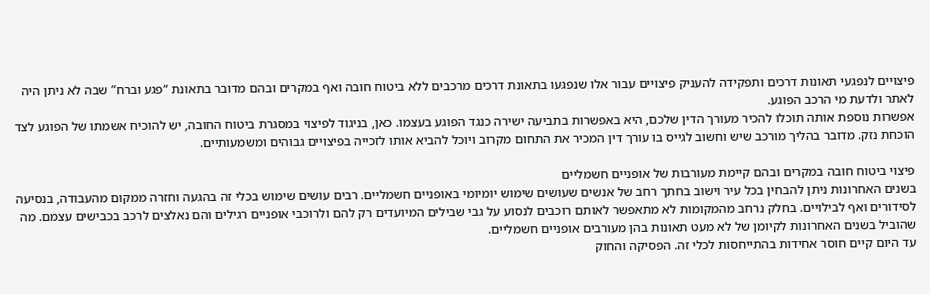פיצויים לנפגעי תאונות דרכים ותפקידה להעניק פיצויים עבור אלו שנפגעו בתאונת דרכים מרכבים ללא ביטוח חובה ואף במקרים ובהם מדובר בתאונת “פגע וברח” שבה לא ניתן היה לאתר ולדעת מי הרכב הפוגע.
אפשרות נוספת אותה תוכלו להכיר מעורך הדין שלכם, היא באפשרות בתביעה ישירה כנגד הפוגע בעצמו. כאן, בניגוד לפיצוי במסגרת ביטוח החובה, יש להוכיח אשמתו של הפוגע לצד הוכחת נזק. מדובר בהליך מורכב שיש וחשוב לגייס בו עורך דין המכיר את התחום מקרוב ויוכל להביא אותו לזכייה בפיצויים גבוהים ומשמעותיים.

פיצוי ביטוח חובה במקרים ובהם קיימת מעורבות של אופניים חשמליים
בשנים האחרונות ניתן להבחין בכל עיר וישוב בחתך רחב של אנשים שעושים שימוש יומיומי באופניים חשמליים. רבים עושים שימוש בכלי זה בהגעה וחזרה ממקום מהעבודה, בנסיעה לסידורים ואף לבילויים. בחלק נרחב מהמקומות לא מתאפשר לאותם רוכבים לנסוע על גבי שבילים המיועדים רק להם ולרוכבי אופניים רגילים והם נאלצים לרכב בכבישים עצמם. מה שהוביל בשנים האחרונות לקיומן של לא מעט תאונות בהן מעורבים אופניים חשמליים.
עד היום קיים חוסר אחידות בהתייחסות לכלי זה. הפסיקה והחוק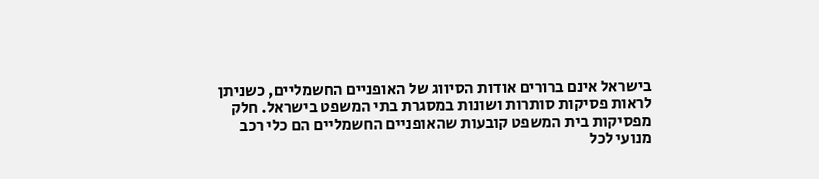בישראל אינם ברורים אודות הסיווג של האופניים החשמליים, כשניתן לראות פסיקות סותרות ושונות במסגרת בתי המשפט בישראל. חלק מפסיקות בית המשפט קובעות שהאופניים החשמליים הם כלי רכב מנועי לכל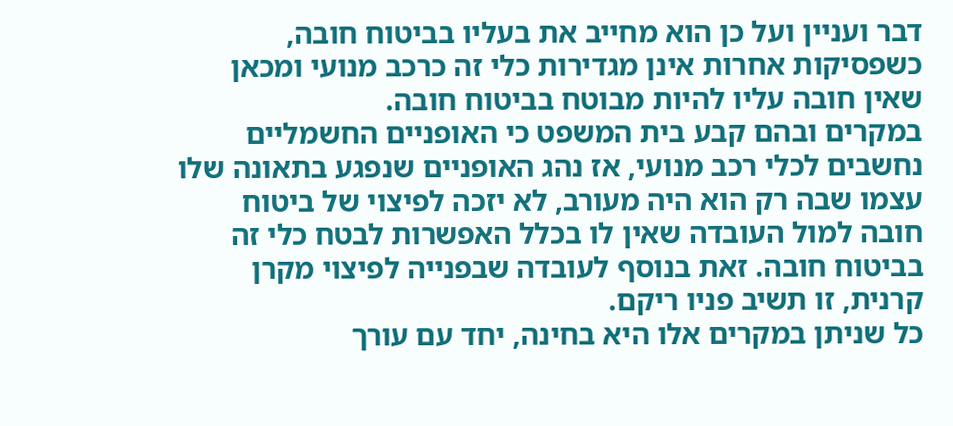דבר ועניין ועל כן הוא מחייב את בעליו בביטוח חובה, כשפסיקות אחרות אינן מגדירות כלי זה כרכב מנועי ומכאן שאין חובה עליו להיות מבוטח בביטוח חובה.
במקרים ובהם קבע בית המשפט כי האופניים החשמליים נחשבים לכלי רכב מנועי, אז נהג האופניים שנפגע בתאונה שלו עצמו שבה רק הוא היה מעורב, לא יזכה לפיצוי של ביטוח חובה למול העובדה שאין לו בכלל האפשרות לבטח כלי זה בביטוח חובה. זאת בנוסף לעובדה שבפנייה לפיצוי מקרן קרנית, זו תשיב פניו ריקם.
כל שניתן במקרים אלו היא בחינה, יחד עם עורך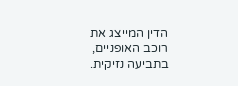הדין המייצג את רוכב האופניים, בתביעה נזיקית.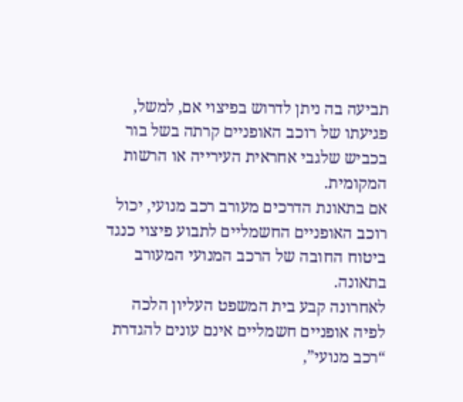תביעה בה ניתן לדרוש בפיצוי אם, למשל, פגיעתו של רוכב האופניים קרתה בשל בור בכביש שלגבי אחראית העירייה או הרשות המקומית.
אם בתאונת הדרכים מעורב רכב מנועי, יכול רוכב האופניים החשמליים לתבוע פיצוי כנגד ביטוח החובה של הרכב המנועי המעורב בתאונה.
לאחרונה קבע בית המשפט העליון הלכה לפיה אופניים חשמליים אינם עונים להגדרת “רכב מנועי”,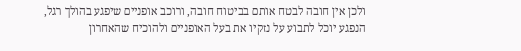ולכן אין חובה לבטח אותם בביטוח חובה, ורוכב אופניים שיפגע בהולך רגל, הנפגע יוכל לתבוע על נזקיו את בעל האופניים ולהוכיח שהאחרון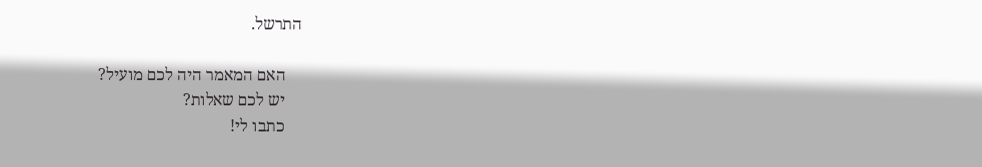התרשל.

    האם המאמר היה לכם מועיל?
    יש לכם שאלות?
    כתבו לי!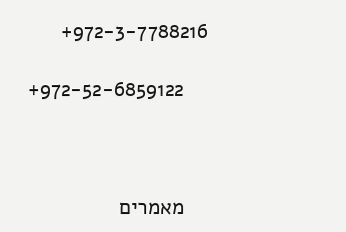972-3-7788216+

    972-52-6859122+



    מאמרים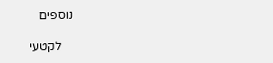נוספים

    לקטעי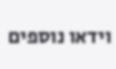וידאו נוספים